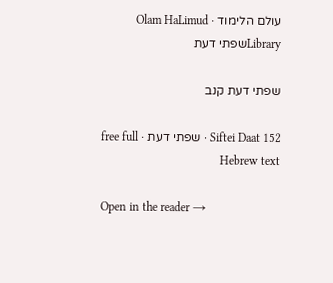עולם הלימוד · Olam HaLimud
Libraryשפתי דעת

שפתי דעת קנב

Siftei Daat 152 · שפתי דעת · free full Hebrew text

Open in the reader →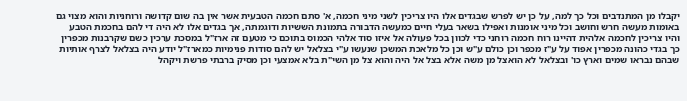יקבלו מן המתנדבים וכל כך למה, על כן יש לפרש שבגדים אלו היו צריכין לשני מיני חכמה, א' סתם חכמה הטבעית אשר אין בה שום קדושה ורוחניות והוא מצוי גם באומות מעשה חרש וחושב וכל מיני אומנות ואפילו בשאר בעלי חיים כמעשה הדבורה בתמונת הששיות ודוגמתה, אך בגדים אלו לא היה די להם בחכמת הטבע והיו צריכין לחכמה אלהית דהיינו רוח חכמה רוחני כדי לכוון בכל פעולה אל איזו סוד אלהי הכמוס בתוכם כי מטעם זה ארז"ל במסכת ערכין כשם שקרבנות מכפרין כך בגדי כהונה מכפרין אפוד על ע"ז מכפר וכן כולם ע"ש וכן כל מלאכת המשכן שנעשו ע"י בצלאל יש להם סודות פנימיות כמארז"ל יודע היה בצלאל לצרף אותיות שבהם נבראו שמים וארץ כו' ובצלאל לא הואצל מן משה אלא בצל אל היה והוא צל מן השי"ת בלא אמצעי וכן מסיק ברבתי פרשת ויקהל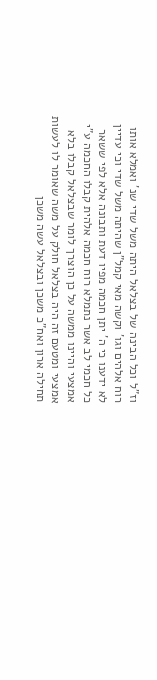וז"ל וכל הבינה של בצלאל היתה משל שדי שנ' ואמלא אותו רוח אלהים וגו' וקשה מאי קמל"ן שהיתה משל שדי וכי עדיין לא ידענו כי ה' יתן חכמה מפיו דעת ותבונה אלא לפי ששאר כל חכמי לב אשר נתמלא רוח חכמה אלהית קבלו החכמה ע"י אמצעי והיינו ממשה על כן הוצרך לומר שבצלאל קבלו בלא אמצעי ומטעם זה היה בצלאל חולק על משה שאומר לו לעשות תחילה ארון ואח"כ משכן ובצלאל עשה משכן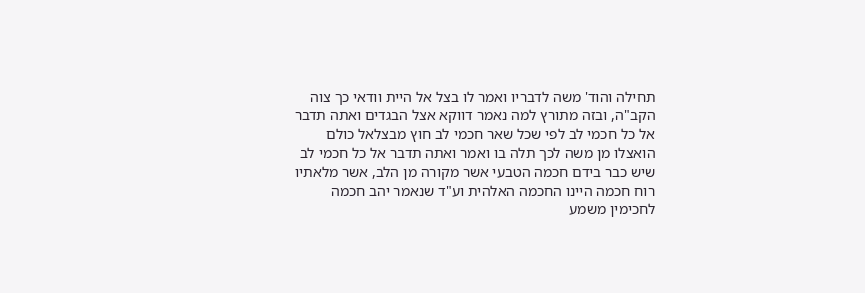תחילה והוד' משה לדבריו ואמר לו בצל אל היית וודאי כך צוה הקב"ה, ובזה מתורץ למה נאמר דווקא אצל הבגדים ואתה תדבר אל כל חכמי לב לפי שכל שאר חכמי לב חוץ מבצלאל כולם הואצלו מן משה לכך תלה בו ואמר ואתה תדבר אל כל חכמי לב שיש כבר בידם חכמה הטבעי אשר מקורה מן הלב, אשר מלאתיו רוח חכמה היינו החכמה האלהית וע"ד שנאמר יהב חכמה לחכימין משמע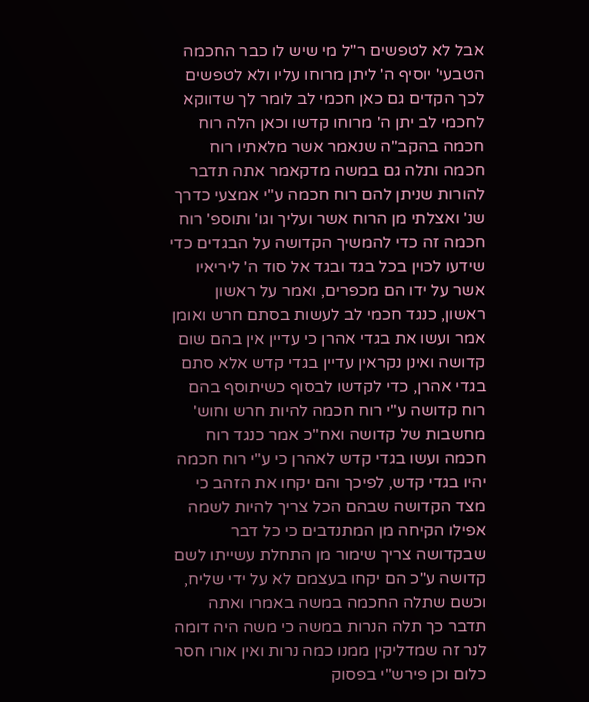אבל לא לטפשים ר"ל מי שיש לו כבר החכמה הטבעי' יוסיף ה' ליתן מרוחו עליו ולא לטפשים לכך הקדים גם כאן חכמי לב לומר לך שדווקא לחכמי לב יתן ה' מרוחו קדשו וכאן הלה רוח חכמה בהקב"ה שנאמר אשר מלאתיו רוח חכמה ותלה גם במשה מדקאמר אתה תדבר להורות שניתן להם רוח חכמה ע"י אמצעי כדרך שנ' ואצלתי מן הרוח אשר ועליך וגו' ותוספ' רוח חכמה זה כדי להמשיך הקדושה על הבגדים כדי שידעו לכוין בכל בגד ובגד אל סוד ה' ליריאיו אשר על ידו הם מכפרים, ואמר על ראשון ראשון, כנגד חכמי לב לעשות בסתם חרש ואומן אמר ועשו את בגדי אהרן כי עדיין אין בהם שום קדושה ואינן נקראין עדיין בגדי קדש אלא סתם בגדי אהרן, כדי לקדשו לבסוף כשיתוסף בהם רוח קדושה ע"י רוח חכמה להיות חרש וחוש' מחשבות של קדושה ואח"כ אמר כנגד רוח חכמה ועשו בגדי קדש לאהרן כי ע"י רוח חכמה יהיו בגדי קדש, לפיכך והם יקחו את הזהב כי מצד הקדושה שבהם הכל צריך להיות לשמה אפילו הקיחה מן המתנדבים כי כל דבר שבקדושה צריך שימור מן התחלת עשייתו לשם קדושה ע"כ הם יקחו בעצמם לא על ידי שליח, וכשם שתלה החכמה במשה באמרו ואתה תדבר כך תלה הנרות במשה כי משה היה דומה לנר זה שמדליקין ממנו כמה נרות ואין אורו חסר כלום וכן פירש"י בפסוק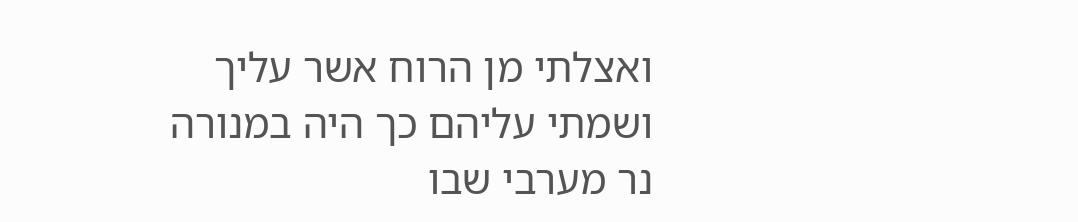ואצלתי מן הרוח אשר עליך ושמתי עליהם כך היה במנורה נר מערבי שבו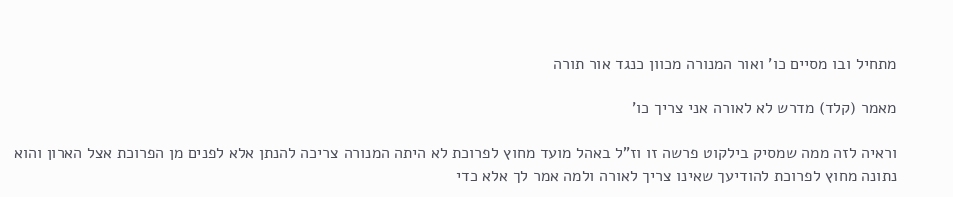מתחיל ובו מסיים כו' ואור המנורה מכוון כנגד אור תורה

מאמר (קלד) מדרש לא לאורה אני צריך כו'

וראיה לזה ממה שמסיק בילקוט פרשה זו וז"ל באהל מועד מחוץ לפרוכת לא היתה המנורה צריכה להנתן אלא לפנים מן הפרוכת אצל הארון והוא נתונה מחוץ לפרוכת להודיעך שאינו צריך לאורה ולמה אמר לך אלא כדי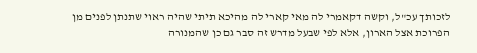לזכותך עכ"ל, וקשה דקאמרי לה מאי קארי לה מהיכא תיתי שהיה ראוי שתנתן לפנים מן הפרוכת אצל הארון, אלא לפי שבעל מדרש זה סבר גם כן שהמנורה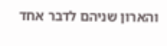והארון שניהם לדבר אחד